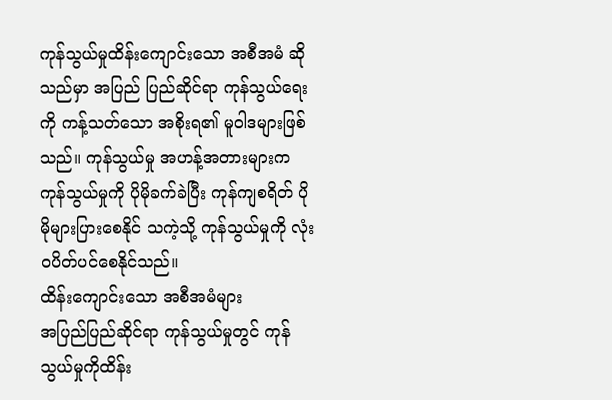ကုန်သွယ်မှုထိန်းကျောင်းသော အစီအမံ ဆိုသည်မှာ အပြည် ပြည်ဆိုင်ရာ ကုန်သွယ်ရေးကို ကန့်သတ်သော အစိုးရ၏ မူဝါဒများဖြစ်သည်။ ကုန်သွယ်မှု အဟန့်အတားများက ကုန်သွယ်မှုကို ပိုမိုခက်ခဲပြီး ကုန်ကျစရိတ် ပိုမိုများပြားစေနိုင် သကဲ့သို့ ကုန်သွယ်မှုကို လုံးဝပိတ်ပင်စေနိုင်သည်။
ထိန်းကျောင်းသော အစီအမံများ
အပြည်ပြည်ဆိုင်ရာ ကုန်သွယ်မှုတွင် ကုန် သွယ်မှုကိုထိန်း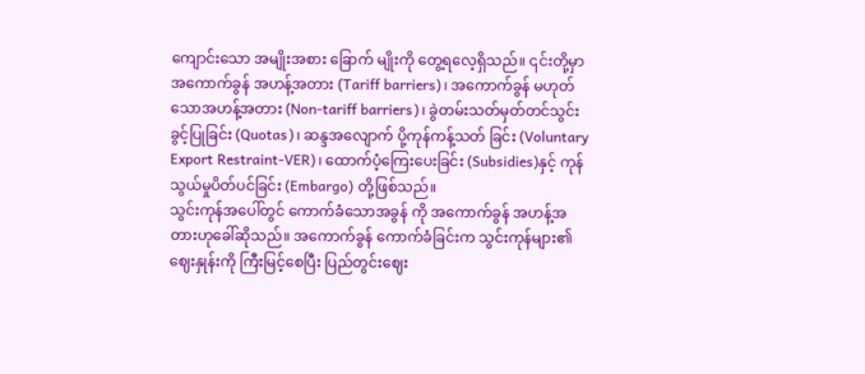ကျောင်းသော အမျိုးအစား ခြောက် မျိုးကို တွေ့ရလေ့ရှိသည်။ ၎င်းတို့မှာ အကောက်ခွန် အဟန့်အတား (Tariff barriers)၊ အကောက်ခွန် မဟုတ်သောအဟန့်အတား (Non-tariff barriers)၊ ခွဲတမ်းသတ်မှတ်တင်သွင်းခွင့်ပြုခြင်း (Quotas)၊ ဆန္ဒအလျောက် ပို့ကုန်ကန့်သတ် ခြင်း (Voluntary Export Restraint-VER)၊ ထောက်ပံ့ကြေးပေးခြင်း (Subsidies)နှင့် ကုန်သွယ်မှုပိတ်ပင်ခြင်း (Embargo) တို့ဖြစ်သည်။
သွင်းကုန်အပေါ်တွင် ကောက်ခံသောအခွန် ကို အကောက်ခွန် အဟန့်အတားဟုခေါ်ဆိုသည်။ အကောက်ခွန် ကောက်ခံခြင်းက သွင်းကုန်များ၏ ဈေးနှုန်းကို ကြီးမြင့်စေပြီး ပြည်တွင်းဈေး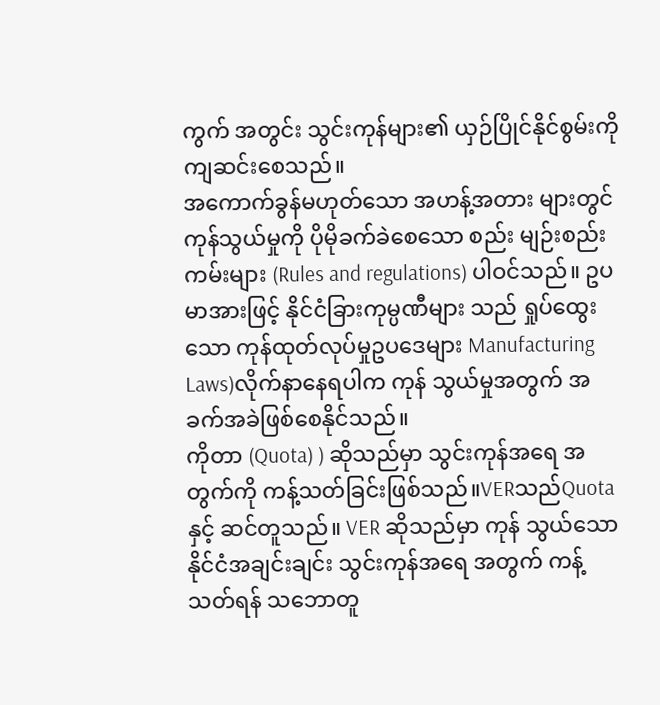ကွက် အတွင်း သွင်းကုန်များ၏ ယှဉ်ပြိုင်နိုင်စွမ်းကို ကျဆင်းစေသည်။
အကောက်ခွန်မဟုတ်သော အဟန့်အတား များတွင် ကုန်သွယ်မှုကို ပိုမိုခက်ခဲစေသော စည်း မျဉ်းစည်းကမ်းများ (Rules and regulations) ပါဝင်သည်။ ဥပမာအားဖြင့် နိုင်ငံခြားကုမ္ပဏီများ သည် ရှုပ်ထွေးသော ကုန်ထုတ်လုပ်မှုဥပဒေများ Manufacturing Laws)လိုက်နာနေရပါက ကုန် သွယ်မှုအတွက် အခက်အခဲဖြစ်စေနိုင်သည်။
ကိုတာ (Quota) ) ဆိုသည်မှာ သွင်းကုန်အရေ အတွက်ကို ကန့်သတ်ခြင်းဖြစ်သည်။VERသည်Quota နှင့် ဆင်တူသည်။ VER ဆိုသည်မှာ ကုန် သွယ်သော နိုင်ငံအချင်းချင်း သွင်းကုန်အရေ အတွက် ကန့်သတ်ရန် သဘောတူ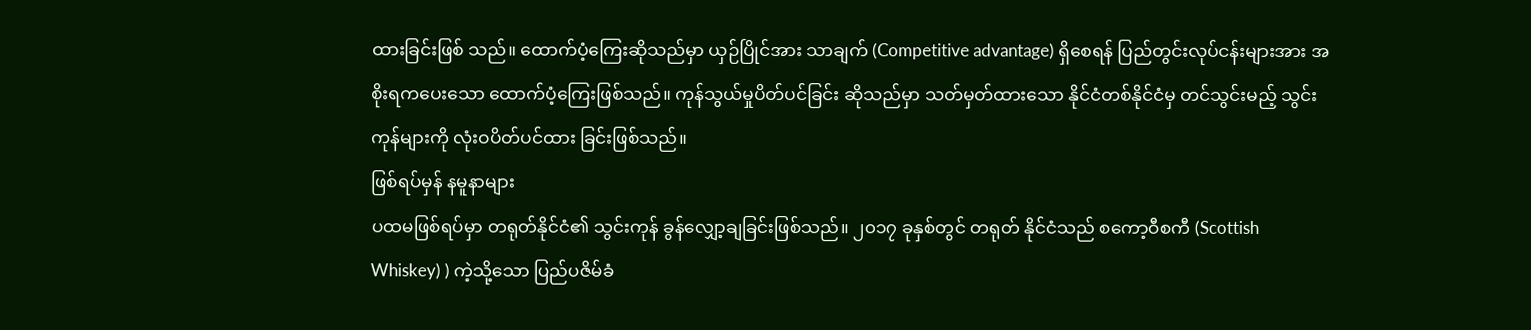ထားခြင်းဖြစ် သည်။ ထောက်ပံ့ကြေးဆိုသည်မှာ ယှဉ်ပြိုင်အား သာချက် (Competitive advantage) ရှိစေရန် ပြည်တွင်းလုပ်ငန်းများအား အစိုးရကပေးသော ထောက်ပံ့ကြေးဖြစ်သည်။ ကုန်သွယ်မှုပိတ်ပင်ခြင်း ဆိုသည်မှာ သတ်မှတ်ထားသော နိုင်ငံတစ်နိုင်ငံမှ တင်သွင်းမည့် သွင်းကုန်များကို လုံးဝပိတ်ပင်ထား ခြင်းဖြစ်သည်။
ဖြစ်ရပ်မှန် နမူနာများ
ပထမဖြစ်ရပ်မှာ တရုတ်နိုင်ငံ၏ သွင်းကုန် ခွန်လျှော့ချခြင်းဖြစ်သည်။ ၂၀၁၇ ခုနှစ်တွင် တရုတ် နိုင်ငံသည် စကော့ဝီစကီ (Scottish Whiskey) ) ကဲ့သို့သော ပြည်ပဇိမ်ခံ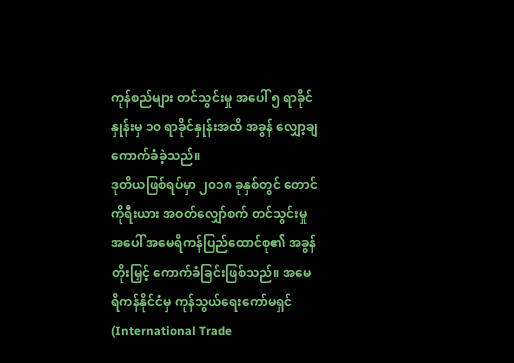ကုန်စည်များ တင်သွင်းမှု အပေါ် ၅ ရာခိုင်နှုန်းမှ ၁၀ ရာခိုင်နှုန်းအထိ အခွန် လျှော့ချ ကောက်ခံခဲ့သည်။
ဒုတိယဖြစ်ရပ်မှာ ၂၀၁၈ ခုနှစ်တွင် တောင် ကိုရီးယား အဝတ်လျှော်စက် တင်သွင်းမှုအပေါ် အမေရိကန်ပြည်ထောင်စု၏ အခွန်တိုးမြှင့် ကောက်ခံခြင်းဖြစ်သည်။ အမေရိကန်နိုင်ငံမှ ကုန်သွယ်ရေးကော်မရှင် (International Trade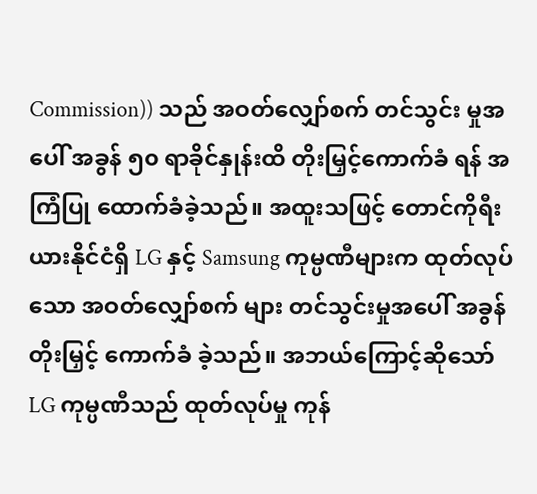Commission)) သည် အဝတ်လျှော်စက် တင်သွင်း မှုအပေါ် အခွန် ၅၀ ရာခိုင်နှုန်းထိ တိုးမြှင့်ကောက်ခံ ရန် အကြံပြု ထောက်ခံခဲ့သည်။ အထူးသဖြင့် တောင်ကိုရီးယားနိုင်ငံရှိ LG နှင့် Samsung ကုမ္ပဏီများက ထုတ်လုပ်သော အဝတ်လျှော်စက် များ တင်သွင်းမှုအပေါ် အခွန်တိုးမြှင့် ကောက်ခံ ခဲ့သည်။ အဘယ်ကြောင့်ဆိုသော် LG ကုမ္ပဏီသည် ထုတ်လုပ်မှု ကုန်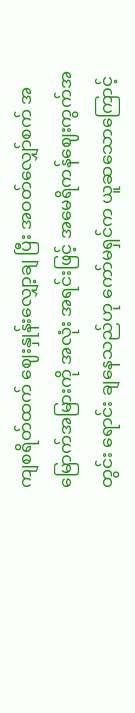ကျစရိတ်ထက် ဈေးနှုန်းလျှော့ချ ပြီး အဝတ်လျှော်စက် အမြောက်အမြားကို အလုံး အရင်းဖြင့် အမေရိကန်ဈေးကွက်အတွင်း ရောင်း ချနေသည်ဟု ကော်မရှင်က ယူဆသောကြောင့်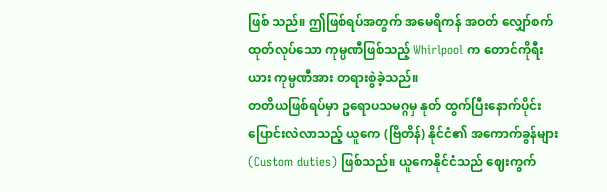ဖြစ် သည်။ ဤဖြစ်ရပ်အတွက် အမေရိကန် အဝတ် လျှော်စက် ထုတ်လုပ်သော ကုမ္ပဏီဖြစ်သည့် Whirlpool က တောင်ကိုရီးယား ကုမ္ပဏီအား တရားစွဲခဲ့သည်။
တတိယဖြစ်ရပ်မှာ ဥရောပသမဂ္ဂမှ နုတ် ထွက်ပြီးနောက်ပိုင်း ပြောင်းလဲလာသည့် ယူကေ (ဗြိတိန်) နိုင်ငံ၏ အကောက်ခွန်များ (Custom duties) ဖြစ်သည်။ ယူကေနိုင်ငံသည် ဈေးကွက်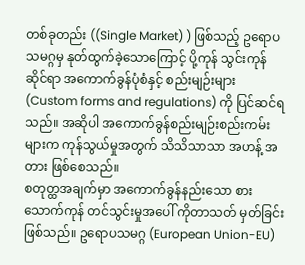တစ်ခုတည်း ((Single Market) ) ဖြစ်သည့် ဥရောပ သမဂ္ဂမှ နုတ်ထွက်ခဲ့သောကြောင့် ပို့ကုန် သွင်းကုန် ဆိုင်ရာ အကောက်ခွန်ပုံစံနှင့် စည်းမျဉ်းများ (Custom forms and regulations) ကို ပြင်ဆင်ရ သည်။ အဆိုပါ အကောက်ခွန်စည်းမျဉ်းစည်းကမ်း များက ကုန်သွယ်မှုအတွက် သိသိသာသာ အဟန့် အတား ဖြစ်စေသည်။
စတုတ္ထအချက်မှာ အကောက်ခွန်နည်းသော စားသောက်ကုန် တင်သွင်းမှုအပေါ် ကိုတာသတ် မှတ်ခြင်းဖြစ်သည်။ ဥရောပသမဂ္ဂ (European Union-EU)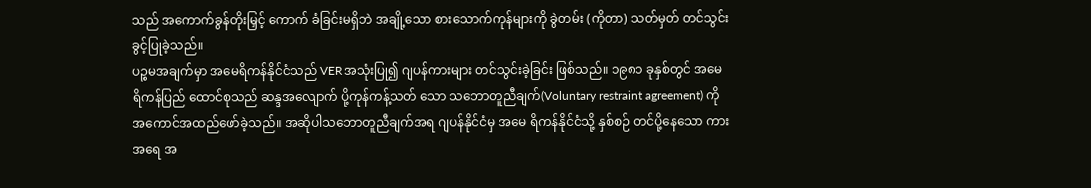သည် အကောက်ခွန်တိုးမြှင့် ကောက် ခံခြင်းမရှိဘဲ အချို့သော စားသောက်ကုန်များကို ခွဲတမ်း (ကိုတာ) သတ်မှတ် တင်သွင်းခွင့်ပြုခဲ့သည်။
ပဉ္စမအချက်မှာ အမေရိကန်နိုင်ငံသည် VERအသုံးပြု၍ ဂျပန်ကားများ တင်သွင်းခဲ့ခြင်း ဖြစ်သည်။ ၁၉၈၁ ခုနှစ်တွင် အမေရိကန်ပြည် ထောင်စုသည် ဆန္ဒအလျောက် ပို့ကုန်ကန့်သတ် သော သဘောတူညီချက်(Voluntary restraint agreement) ကို အကောင်အထည်ဖော်ခဲ့သည်။ အဆိုပါသဘောတူညီချက်အရ ဂျပန်နိုင်ငံမှ အမေ ရိကန်နိုင်ငံသို့ နှစ်စဉ် တင်ပို့နေသော ကားအရေ အ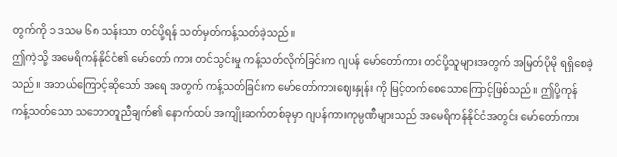တွက်ကို ၁ ဒသမ ၆၈ သန်းသာ တင်ပို့ရန် သတ်မှတ်ကန့်သတ်ခဲ့သည်။
ဤကဲ့သို့ အမေရိကန်နိုင်ငံ၏ မော်တော် ကား တင်သွင်းမှု ကန့်သတ်လိုက်ခြင်းက ဂျပန် မော်တော်ကား တင်ပို့သူများအတွက် အမြတ်ပိုမို ရရှိစေခဲ့သည်။ အဘယ်ကြောင့်ဆိုသော် အရေ အတွက် ကန့်သတ်ခြင်းက မော်တော်ကားဈေးနှုန်း ကို မြင့်တက်စေသောကြောင့်ဖြစ်သည်။ ဤပို့ကုန် ကန့်သတ်သော သဘောတူညီချက်၏ နောက်ထပ် အကျိုးဆက်တစ်ခုမှာ ဂျပန်ကားကုမ္ပဏီများသည် အမေရိကန်နိုင်ငံအတွင်း မော်တော်ကား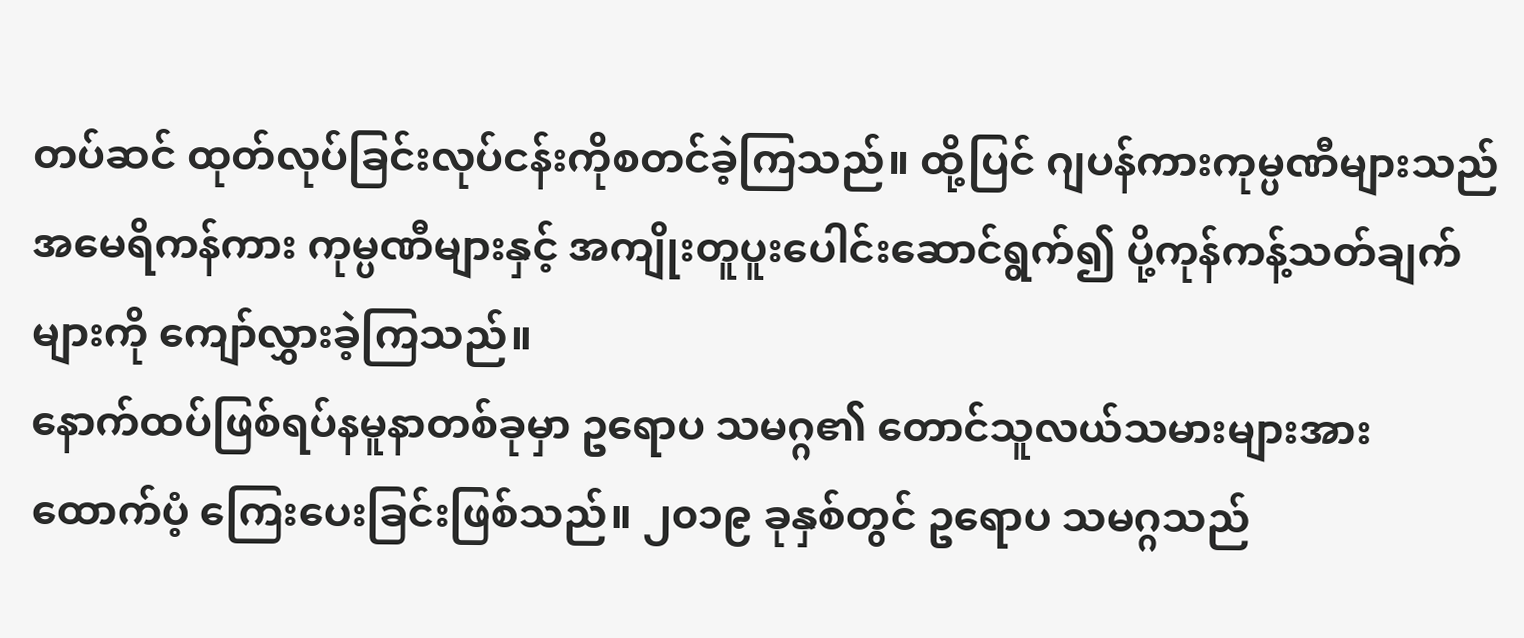တပ်ဆင် ထုတ်လုပ်ခြင်းလုပ်ငန်းကိုစတင်ခဲ့ကြသည်။ ထို့ပြင် ဂျပန်ကားကုမ္ပဏီများသည် အမေရိကန်ကား ကုမ္ပဏီများနှင့် အကျိုးတူပူးပေါင်းဆောင်ရွက်၍ ပို့ကုန်ကန့်သတ်ချက်များကို ကျော်လွှားခဲ့ကြသည်။
နောက်ထပ်ဖြစ်ရပ်နမူနာတစ်ခုမှာ ဥရောပ သမဂ္ဂ၏ တောင်သူလယ်သမားများအား ထောက်ပံ့ ကြေးပေးခြင်းဖြစ်သည်။ ၂၀၁၉ ခုနှစ်တွင် ဥရောပ သမဂ္ဂသည်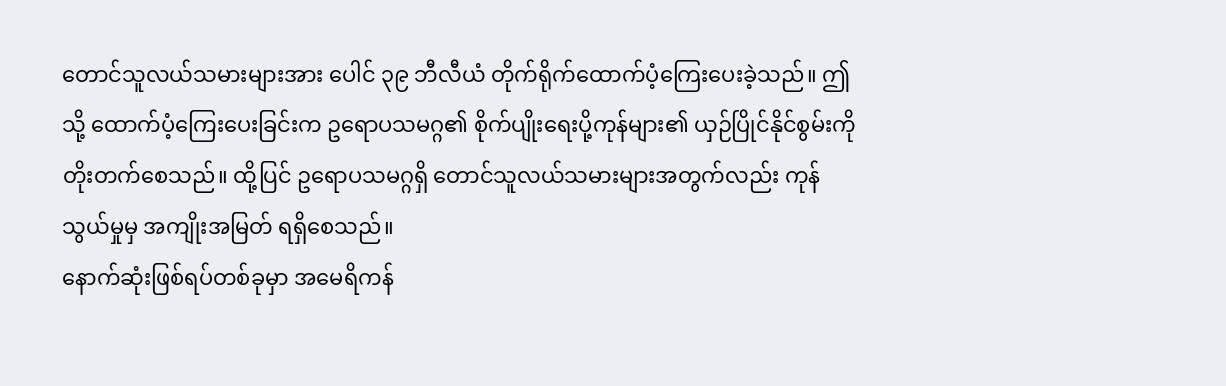တောင်သူလယ်သမားများအား ပေါင် ၃၉ ဘီလီယံ တိုက်ရိုက်ထောက်ပံ့ကြေးပေးခဲ့သည်။ ဤသို့ ထောက်ပံ့ကြေးပေးခြင်းက ဥရောပသမဂ္ဂ၏ စိုက်ပျိုးရေးပို့ကုန်များ၏ ယှဉ်ပြိုင်နိုင်စွမ်းကို တိုးတက်စေသည်။ ထို့ပြင် ဥရောပသမဂ္ဂရှိ တောင်သူလယ်သမားများအတွက်လည်း ကုန် သွယ်မှုမှ အကျိုးအမြတ် ရရှိစေသည်။
နောက်ဆုံးဖြစ်ရပ်တစ်ခုမှာ အမေရိကန်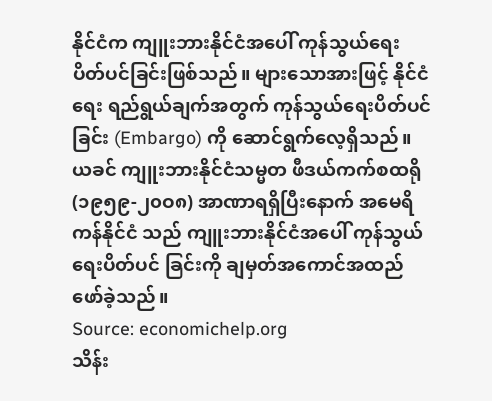နိုင်ငံက ကျူးဘားနိုင်ငံအပေါ် ကုန်သွယ်ရေး ပိတ်ပင်ခြင်းဖြစ်သည်။ များသောအားဖြင့် နိုင်ငံရေး ရည်ရွယ်ချက်အတွက် ကုန်သွယ်ရေးပိတ်ပင်ခြင်း (Embargo) ကို ဆောင်ရွက်လေ့ရှိသည်။ ယခင် ကျူးဘားနိုင်ငံသမ္မတ ဖီဒယ်ကက်စထရို (၁၉၅၉-၂၀ဝ၈) အာဏာရရှိပြီးနောက် အမေရိကန်နိုင်ငံ သည် ကျူးဘားနိုင်ငံအပေါ် ကုန်သွယ်ရေးပိတ်ပင် ခြင်းကို ချမှတ်အကောင်အထည်ဖော်ခဲ့သည်။
Source: economichelp.org
သိန်း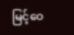မြင့်ဝေ